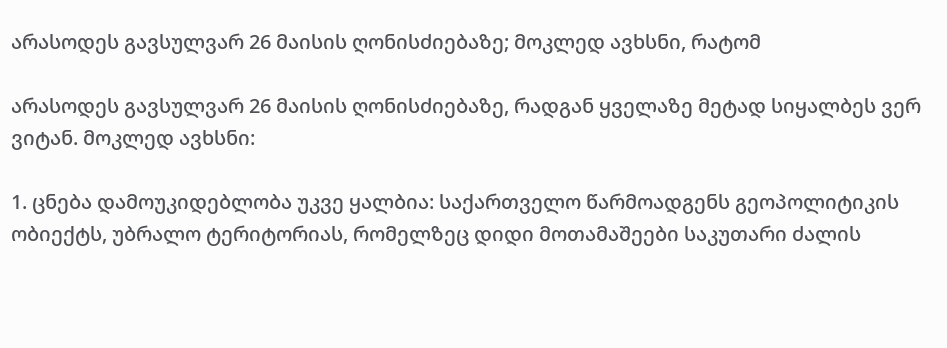არასოდეს გავსულვარ 26 მაისის ღონისძიებაზე; მოკლედ ავხსნი, რატომ

არასოდეს გავსულვარ 26 მაისის ღონისძიებაზე, რადგან ყველაზე მეტად სიყალბეს ვერ ვიტან. მოკლედ ავხსნი:

1. ცნება დამოუკიდებლობა უკვე ყალბია: საქართველო წარმოადგენს გეოპოლიტიკის ობიექტს, უბრალო ტერიტორიას, რომელზეც დიდი მოთამაშეები საკუთარი ძალის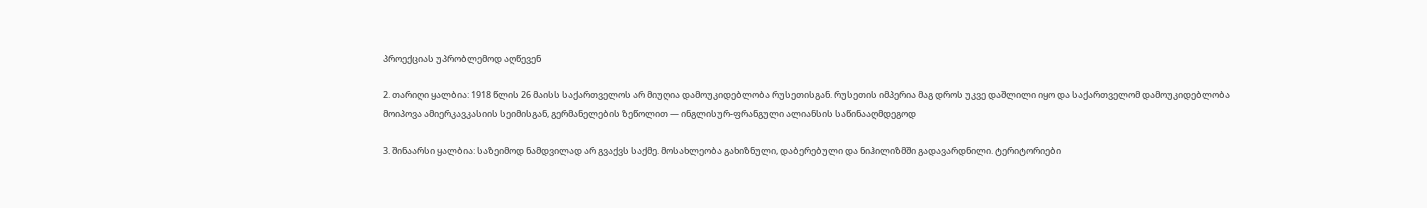პროექციას უპრობლემოდ აღწევენ

2. თარიღი ყალბია: 1918 წლის 26 მაისს საქართველოს არ მიუღია დამოუკიდებლობა რუსეთისგან. რუსეთის იმპერია მაგ დროს უკვე დაშლილი იყო და საქართველომ დამოუკიდებლობა მოიპოვა ამიერკავკასიის სეიმისგან, გერმანელების ზეწოლით — ინგლისურ-ფრანგული ალიანსის საწინააღმდეგოდ

3. შინაარსი ყალბია: საზეიმოდ ნამდვილად არ გვაქვს საქმე. მოსახლეობა გახიზნული, დაბერებული და ნიჰილიზმში გადავარდნილი. ტერიტორიები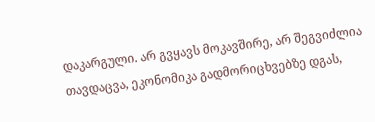დაკარგული. არ გვყავს მოკავშირე, არ შეგვიძლია თავდაცვა, ეკონომიკა გადმორიცხვებზე დგას,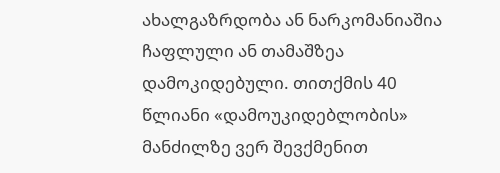ახალგაზრდობა ან ნარკომანიაშია ჩაფლული ან თამაშზეა დამოკიდებული. თითქმის 40 წლიანი «დამოუკიდებლობის» მანძილზე ვერ შევქმენით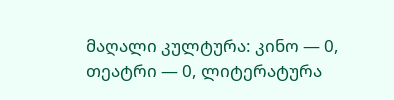მაღალი კულტურა: კინო — 0, თეატრი — 0, ლიტერატურა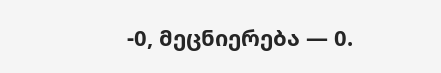-0, მეცნიერება — 0.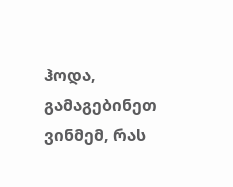ჰოდა, გამაგებინეთ ვინმემ, რას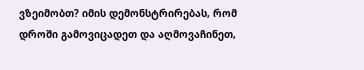ვზეიმობთ? იმის დემონსტრირებას, რომ დროში გამოვიცადეთ და აღმოვაჩინეთ,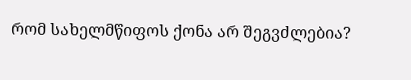რომ სახელმწიფოს ქონა არ შეგვძლებია?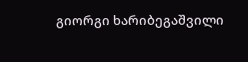გიორგი ხარიბეგაშვილი